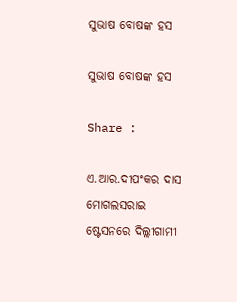ସୁଭାଷ ବୋଷଙ୍କ ହସ

ସୁଭାଷ ବୋଷଙ୍କ ହସ

Share :

ଏ.ଆର.ଦୀପଂକର ଦାସ   ମୋଗଲସରାଇ ଷ୍ଟେସନରେ ଦିଲ୍ଲୀଗାମୀ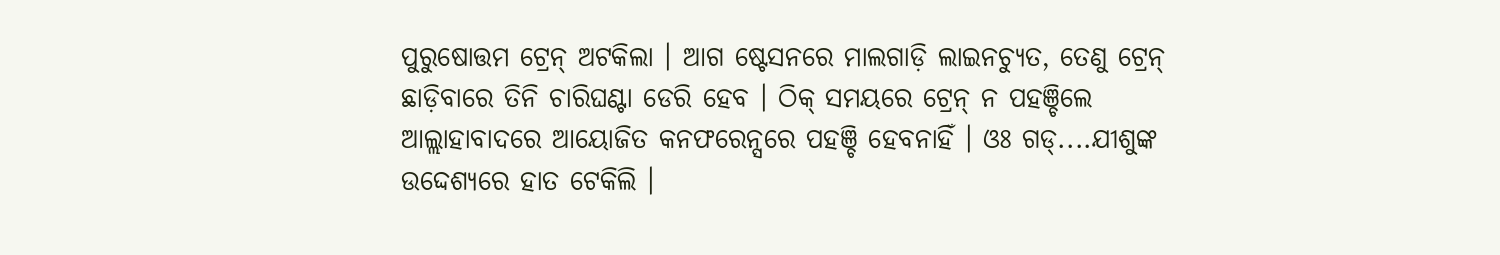ପୁରୁଷୋତ୍ତମ ଟ୍ରେନ୍ ଅଟକିଲା । ଆଗ ଷ୍ଟେସନରେ ମାଲଗାଡ଼ି ଲାଇନଚ୍ୟୁତ, ତେଣୁ ଟ୍ରେନ୍ ଛାଡ଼ିବାରେ ତିନି ଚାରିଘଣ୍ଟା ଡେରି ହେବ । ଠିକ୍ ସମୟରେ ଟ୍ରେନ୍ ନ ପହଞ୍ଚିଲେ ଆଲ୍ଲାହାବାଦରେ ଆୟୋଜିତ କନଫରେନ୍ସରେ ପହଞ୍ଚି ହେବନାହିଁ । ଓଃ ଗଡ୍....ଯୀଶୁଙ୍କ ଉଦ୍ଦେଶ୍ୟରେ ହାତ ଟେକିଲି ।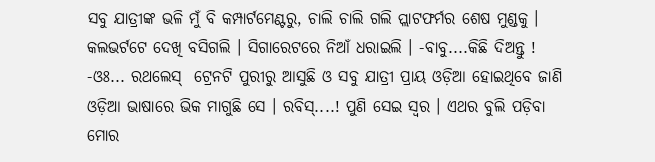ସବୁ ଯାତ୍ରୀଙ୍କ ଭଳି ମୁଁ ବି କମ୍ପାର୍ଟମେଣ୍ଟରୁ, ଚାଲି ଚାଲି ଗଲି ପ୍ଲାଟଫର୍ମର ଶେଷ ମୁଣ୍ଡକୁ । କଲଭର୍ଟଟେ ଦେଖି ବସିଗଲି । ସିଗାରେଟରେ ନିଆଁ ଧରାଇଲି । -ବାବୁ....କିଛି ଦିଅନ୍ତୁ ! -ଓଃ... ରଥଲେସ୍  ଟ୍ରେନଟି ପୁରୀରୁ ଆସୁଛି ଓ ସବୁ ଯାତ୍ରୀ ପ୍ରାୟ ଓଡ଼ିଆ ହୋଇଥିବେ ଜାଣି ଓଡ଼ିଆ ଭାଷାରେ ଭିକ ମାଗୁଛି ସେ । ରବିସ୍....! ପୁଣି ସେଇ ସ୍ବର । ଏଥର ବୁଲି ପଡ଼ିବା ମୋର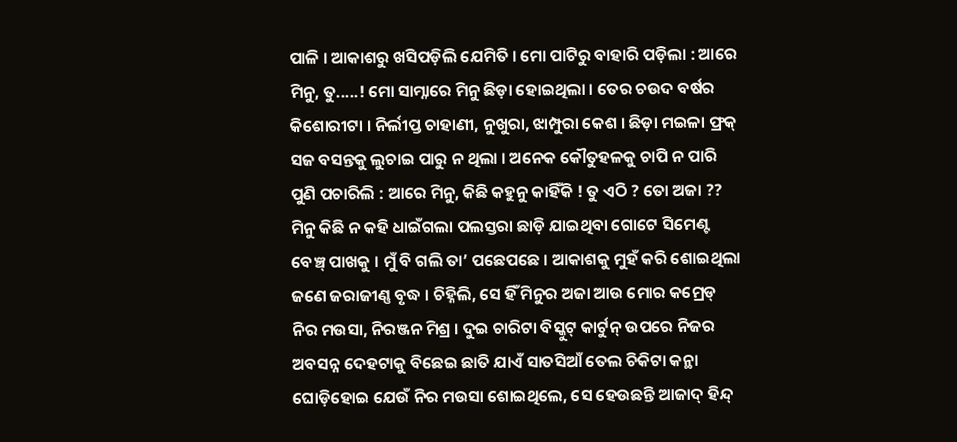ପାଳି । ଆକାଶରୁ ଖସିପଡ଼ିଲି ଯେମିତି । ମୋ ପାଟିରୁ ବାହାରି ପଡ଼ିଲା : ଆରେ ମିନୁ, ତୁ.....! ମୋ ସାମ୍ନାରେ ମିନୁ ଛିଡ଼ା ହୋଇଥିଲା । ତେର ଚଉଦ ବର୍ଷର କିଶୋରୀଟା । ନିର୍ଲୀପ୍ତ ଚାହାଣୀ, ନୁଖୁରା, ଝାମ୍ପୁରା କେଶ । ଛିଡ଼ା ମଇଳା ଫ୍ରକ୍ ସଜ ବସନ୍ତକୁ ଲୁଚାଇ ପାରୁ ନ ଥିଲା । ଅନେକ କୌତୁହଳକୁ ଚାପି ନ ପାରି ପୁଣି ପଚାରିଲି : ଆରେ ମିନୁ, କିଛି କହୁନୁ କାହିଁକି ! ତୁ ଏଠି ? ତୋ ଅଜା ?? ମିନୁ କିଛି ନ କହି ଧାଇଁଗଲା ପଲସ୍ତରା ଛାଡ଼ି ଯାଇଥିବା ଗୋଟେ ସିମେଣ୍ଟ ବେଞ୍ଚ୍ ପାଖକୁ । ମୁଁ ବି ଗଲି ତା’ ପଛେପଛେ । ଆକାଶକୁ ମୁହଁ କରି ଶୋଇଥିଲା ଜଣେ ଜରାଜୀଣ୍ଣ ବୃଦ୍ଧ । ଚିହ୍ନିଲି, ସେ ହିଁ ମିନୁର ଅଜା ଆଉ ମୋର କମ୍ରେଡ୍ ନିର ମଉସା, ନିରଞ୍ଜନ ମିଶ୍ର । ଦୁଇ ଚାରିଟା ବିସ୍କୁଟ୍ କାର୍ଟୁନ୍ ଉପରେ ନିଜର ଅବସନ୍ନ ଦେହଟାକୁ ବିଛେଇ ଛାତି ଯାଏଁ ସାତସିଆଁ ତେଲ ଚିକିଟା କନ୍ଥା ଘୋଡ଼ିହୋଇ ଯେଉଁ ନିର ମଉସା ଶୋଇଥିଲେ, ସେ ହେଉଛନ୍ତି ଆଜାଦ୍ ହିନ୍ଦ୍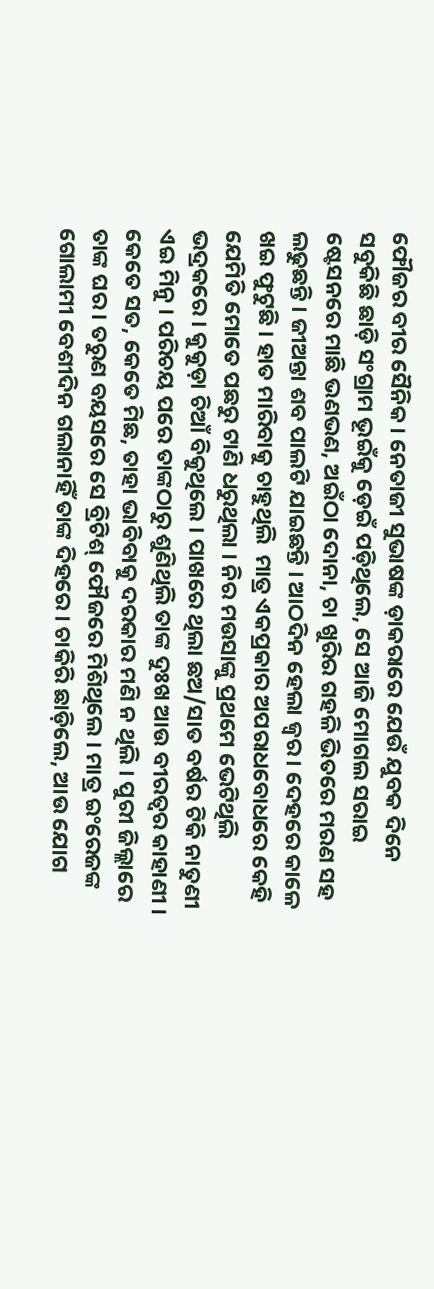ଫୌଜର ବୀର ସୈନିକ । ନେତାଜୀ ସୁଭାଷଙ୍କ ଡ଼ାକରାରେ ଯେଉଁ ଯୁବକ ଦିନେ ସବୁକିଛି ଛାଡ଼ି ସଂଗ୍ରାମ ଭୂଇଁକୁ ଡ଼େଇଁ ପଡ଼ିଥିଲେ, ସେ ଆଜି ମୋଗଲ ସରାଇ ଷ୍ଟେସନରେ ମାଛି ଭଣଭଣ, ଅଇଁଠା ଦୋନା, ଚା ଖୁରିର ଗହଳି ଭିତରେ ମରଣ ସହ ଲଢୁଛନ୍ତି । ଜୀଅନ୍ତା ଶବ ପାଲଟି ଯାଇଛନ୍ତି । ଆଠଦିନ ହେଲା ଜ୍ବର । ଦେହରେ କାଳେ ଖଇ ଫୁଟୁଛି । ହାତ ମାରିବାକୁ ଚାହୁଥିଲି  ମାତ୍ର ଏକପ୍ରକାର ଅପରାଧବୋଧରେ କେହି ଯେମିତି ମୋତେ ପଛରୁ ଟାଣି ଧରୁଥିଲା । ନିର ମଉସାଙ୍କୁ ପ୍ରଥମେ ଭେଟିଥିଲି ଭଦ୍ରକରେ । କୁକୁଡ଼ା ଚିଆଁ ବିକୁଥିଲେ । ପାଖରେ ଥିଲା ଛଅ/ସାତ ବର୍ଷର ଟିକି ନାତୁଣୀ ଏଇ ମିନୁ । ପରିଚୟ ପରେ ତାଙ୍କଠାରୁ ଶୁଣିଥିଲି ତାଙ୍କ ଦୁଃଖ ଆଉ ବୀରତ୍ବର କାହାଣୀ । କେତେ ସତ, କେତେ ମିଛ, ତାହା ଭାବିବାକୁ ଦରକାର ମଣି ନ ଥିଲି । ପୁରୀ ଜିଲ୍ଲାରେ ତାଙ୍କ ଘର । ତରୁଣ ବୟସରେ ସେ ବ୍ରିଟିଶ୍ ଫୌଜରେ ମିଶିଥିଲେ । ମାତ୍ର ଇଂରେଜଙ୍କ ଗୋଲାମୀ ବେଶୀଦିନ ଗଲାନାହିଁ ତାଙ୍କ ଦିହରେ । ଚାକିରି ଛାଡ଼ିଲେ, ଆଉ ଯୋଗ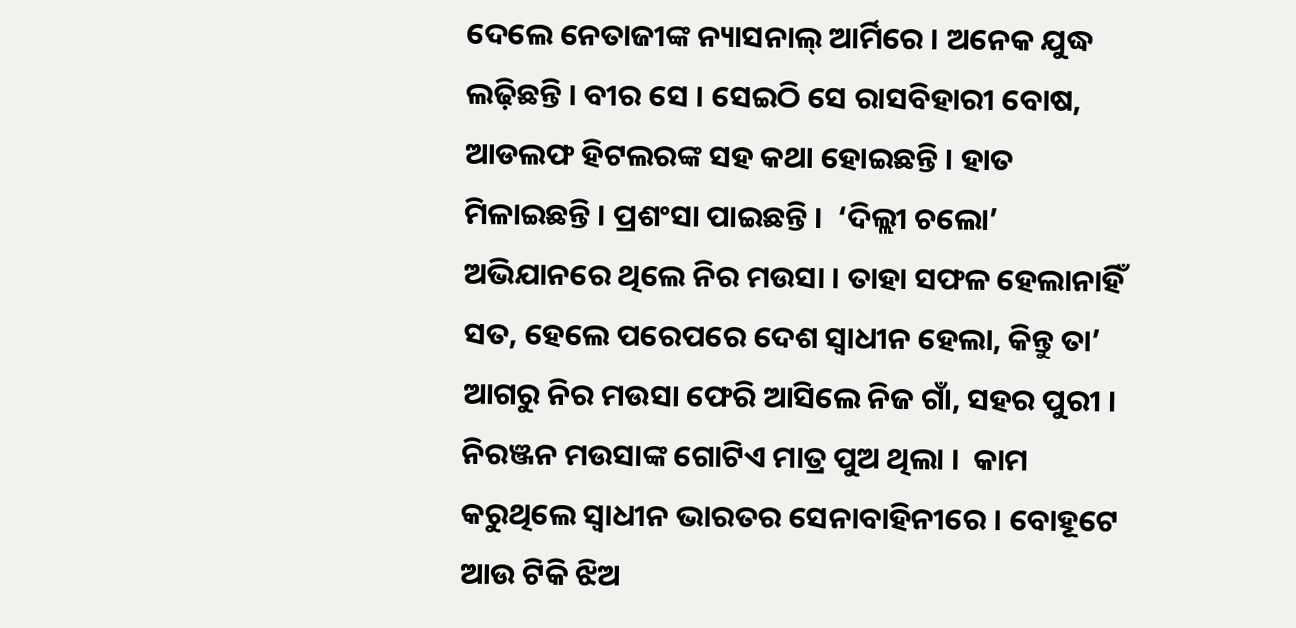ଦେଲେ ନେତାଜୀଙ୍କ ନ୍ୟାସନାଲ୍ ଆର୍ମିରେ । ଅନେକ ଯୁଦ୍ଧ ଲଢ଼ିଛନ୍ତି । ବୀର ସେ । ସେଇଠି ସେ ରାସବିହାରୀ ବୋଷ, ଆଡଲଫ ହିଟଲରଙ୍କ ସହ କଥା ହୋଇଛନ୍ତି । ହାତ ମିଳାଇଛନ୍ତି । ପ୍ରଶଂସା ପାଇଛନ୍ତି ।  ‘ଦିଲ୍ଲୀ ଚଲୋ’ ଅଭିଯାନରେ ଥିଲେ ନିର ମଉସା । ତାହା ସଫଳ ହେଲାନାହିଁ ସତ, ହେଲେ ପରେପରେ ଦେଶ ସ୍ବାଧୀନ ହେଲା, କିନ୍ତୁ ତା’ ଆଗରୁ ନିର ମଉସା ଫେରି ଆସିଲେ ନିଜ ଗାଁ, ସହର ପୁରୀ । ନିରଞ୍ଜନ ମଉସାଙ୍କ ଗୋଟିଏ ମାତ୍ର ପୁଅ ଥିଲା ।  କାମ କରୁଥିଲେ ସ୍ବାଧୀନ ଭାରତର ସେନାବାହିନୀରେ । ବୋହୂଟେ ଆଉ ଟିକି ଝିଅ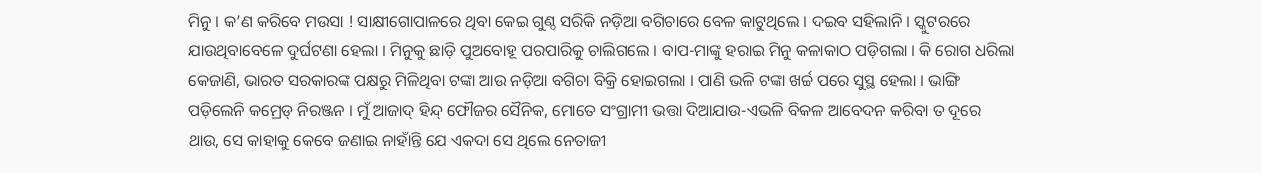ମିନୁ । କ’ଣ କରିବେ ମଉସା ! ସାକ୍ଷୀଗୋପାଳରେ ଥିବା କେଇ ଗୁଣ୍ଠ ସରିକି ନଡ଼ିଆ ବଗିଚାରେ ବେଳ କାଟୁଥିଲେ । ଦଇବ ସହିଲାନି । ସ୍କୁଟରରେ ଯାଉଥିବାବେଳେ ଦୁର୍ଘଟଣା ହେଲା । ମିନୁକୁ ଛାଡ଼ି ପୁଅବୋହୂ ପରପାରିକୁ ଚାଲିଗଲେ । ବାପ-ମାଙ୍କୁ ହରାଇ ମିନୁ କଳାକାଠ ପଡ଼ିଗଲା । କି ରୋଗ ଧରିଲା କେଜାଣି, ଭାରତ ସରକାରଙ୍କ ପକ୍ଷରୁ ମିଳିଥିବା ଟଙ୍କା ଆଉ ନଡ଼ିଆ ବଗିଚା ବିକ୍ରି ହୋଇଗଲା । ପାଣି ଭଳି ଟଙ୍କା ଖର୍ଚ୍ଚ ପରେ ସୁସ୍ଥ ହେଲା । ଭାଙ୍ଗି ପଡ଼ିଲେନି କମ୍ରେଡ୍ ନିରଞ୍ଜନ । ମୁଁ ଆଜାଦ୍ ହିନ୍ଦ୍ ଫୌଜର ସୈନିକ, ମୋତେ ସଂଗ୍ରାମୀ ଭତ୍ତା ଦିଆଯାଉ-ଏଭଳି ବିକଳ ଆବେଦନ କରିବା ତ ଦୂରେ ଥାଉ, ସେ କାହାକୁ କେବେ ଜଣାଇ ନାହାଁନ୍ତି ଯେ ଏକଦା ସେ ଥିଲେ ନେତାଜୀ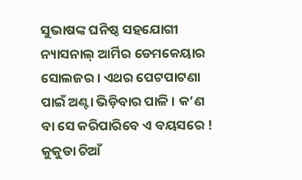ସୁଭାଷଙ୍କ ଘନିଷ୍ଠ ସହଯୋଗୀ ନ୍ୟାସନାଲ୍ ଆର୍ମିର ଡେମକେୟାର ସୋଲଜର । ଏଥର ପେଟପାଟଣା ପାଇଁ ଅଣ୍ଟା ଭିଡ଼ିବାର ପାଳି । କ’ଣ ବା ସେ କରିପାରିବେ ଏ ବୟସରେ ! କୁକୁଡା ଚିଆଁ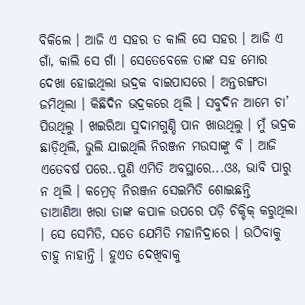ବିକିଲେ । ଆଜି ଏ ସହର ତ କାଲି ସେ ସହର । ଆଜି ଏ ଗାଁ, କାଲି ସେ ଗାଁ । ସେତେବେଳେ ତାଙ୍କ ସହ ମୋର ଦେଖା ହୋଇଥିଲା ଭଦ୍ରକ ବାଇପାସରେ । ଅନ୍ତରଙ୍ଗତା ଜମିଥିଲା । କିଛିଦିନ ଭଦ୍ରକରେ ଥିଲି । ସବୁଦିନ ଆମେ ଚା’ ପିଉଥିଲୁ । ଖଇରିଆ ସୁଦାମଗୁଣ୍ଡି ପାନ ଖାଉଥିଲୁ । ମୁଁ ଭଦ୍ରକ ଛାଡ଼ିଥିଲି, ଭୁଲି ଯାଇଥିଲି ନିରଞ୍ଜନ ମଉସାଙ୍କୁ ବି । ଆଜି ଏତେବର୍ଷ ପରେ..ପୁଣି ଏମିତି ଅବସ୍ଥାରେ...ଓଃ, ଭାବି ପାରୁ ନ ଥିଲି । କମ୍ରେଡ୍ ନିରଞ୍ଜନ ସେଇମିତି ଶୋଇଛନ୍ତି  ଡାଆଣିଆ ଖରା ତାଙ୍କ କପାଳ ଉପରେ ପଡ଼ି ଚିକ୍ଚିକ୍ କରୁଥିଲା । ସେ ସେମିତି, ସତେ ଯେମିତି ମହାନିଦ୍ରାରେ । ଉଠିବାକୁ ଚାହୁ ନାହାନ୍ତି । ହୁଏତ ଦେଖିବାକୁ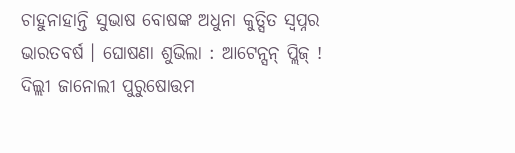ଚାହୁନାହାନ୍ତି ସୁଭାଷ ବୋଷଙ୍କ ଅଧୁନା କୁତ୍ସିତ ସ୍ବପ୍ନର ଭାରତବର୍ଷ । ଘୋଷଣା ଶୁଭିଲା : ଆଟେନ୍ସନ୍ ପ୍ଲିଜ୍ ! ଦିଲ୍ଲୀ ଜାନୋଲୀ ପୁରୁଷୋତ୍ତମ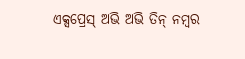ଏକ୍ସପ୍ରେସ୍ ଅଭି ଅଭି ତିନ୍ ନମ୍ବର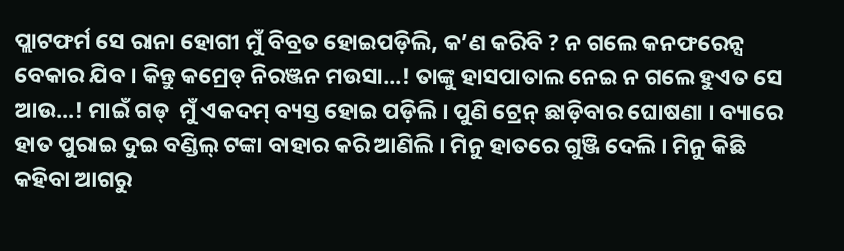ପ୍ଲାଟଫର୍ମ ସେ ରାନା ହୋଗୀ ମୁଁ ବିବ୍ରତ ହୋଇପଡ଼ିଲି, କ’ଣ କରିବି ? ନ ଗଲେ କନଫରେନ୍ସ ବେକାର ଯିବ । କିନ୍ତୁ କମ୍ରେଡ୍ ନିରଞ୍ଜନ ମଉସା...! ତାଙ୍କୁ ହାସପାତାଲ ନେଇ ନ ଗଲେ ହୁଏତ ସେ ଆଉ...! ମାଇଁ ଗଡ୍  ମୁଁ ଏକଦମ୍ ବ୍ୟସ୍ତ ହୋଇ ପଡ଼ିଲି । ପୁଣି ଟ୍ରେନ୍ ଛାଡ଼ିବାର ଘୋଷଣା । ବ୍ୟାରେ ହାତ ପୁରାଇ ଦୁଇ ବଣ୍ଡିଲ୍ ଟଙ୍କା ବାହାର କରି ଆଣିଲି । ମିନୁ ହାତରେ ଗୁଞ୍ଜି ଦେଲି । ମିନୁ କିଛି କହିବା ଆଗରୁ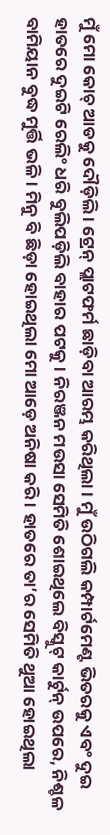ମୁଁ ମୋ କୋଚ୍ ଆଡକୁ ଦୌଡ଼ିଲି । ଟ୍ରେନ୍ ପ୍ଲାଟଫର୍ମ ଛାଡ଼ିବା ଆରମ୍ଭ କରିଥିଲା । ମୁଁ ଉଠିଗଲି କମ୍ପାର୍ଟମେଣ୍ଟ ଭିତରକୁ ଏବଂ ଦୁଇ ହାତରେ ଦୁଇଟି ରେଲିଂ ଧରି ବୁଲିପଡ଼ିଲି ବାହାର ପଟକୁ । ନିରଞ୍ଜନ ମଉସା ସେମିତି ଶୋଇଥିଲେ ବିସ୍କୁଟ୍ କାର୍ଟୁନ୍ ଉପରେ, ନିଶ୍ଚଳ ବାମିୟାନ ବୁଦ୍ଧ ମୁର୍ତ୍ତି ଭଳି । ମିନୁ ବି ଛିଡ଼ା ହୋଇଥିଲା ମୋ ଆଡ଼େ ଅନିଷା କରି । ହାତରେ ତା’ର ସେମିତି ଥୁଆ ହୋଇଥିଲା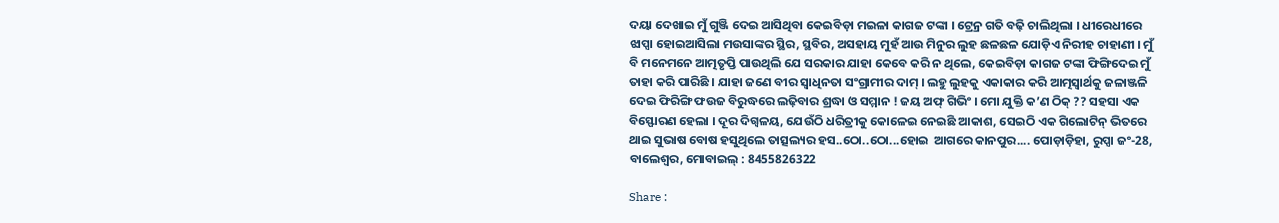ଦୟା ଦେଖାଇ ମୁଁ ଗୁଞ୍ଜି ଦେଇ ଆସିଥିବା କେଇବିଡ଼ା ମଇଳା କାଗଜ ଟଙ୍କା । ଟ୍ରେନ୍ର ଗତି ବଢ଼ି ଚାଲିଥିଲା । ଧୀରେଧୀରେ ଝାପ୍ସା ହୋଇଆସିଲା ମଉସାଙ୍କର ସ୍ଥିର, ସ୍ଥବିର, ଅସହାୟ ମୁହଁ ଆଉ ମିନୁର ଲୁହ ଛଳଛଳ ଯୋଡ଼ିଏ ନିରୀହ ଚାହାଣୀ । ମୁଁ ବି ମନେମନେ ଆତ୍ମତୃପ୍ତି ପାଉଥିଲି ଯେ ସରକାର ଯାହା କେବେ କରି ନ ଥିଲେ, କେଇବିଡ଼ା କାଗଜ ଟଙ୍କା ଫିଙ୍ଗିଦେଇ ମୁଁ ତାହା କରି ପାରିଛି । ଯାହା ଜଣେ ବୀର ସ୍ବାଧିନତା ସଂଗ୍ରାମୀର ଦାମ୍ । ଲହୁ ଲୁହକୁ ଏକାକାର କରି ଆତ୍ମସ୍ବାର୍ଥକୁ ଜଳାଞ୍ଜଳି ଦେଇ ଫିରିଙ୍ଗି ଫଉଜ ବିରୁଦ୍ଧରେ ଲଢ଼ିବାର ଶ୍ରଦ୍ଧା ଓ ସମ୍ମାନ ! ଜୟ ଅଫ୍ ଗିଭିଂ । ମୋ ଯୁକ୍ତି କ’ଣ ଠିକ୍ ?? ସହସା ଏକ ବିସ୍ଫୋରଣ ହେଲା । ଦୂର ଦିଗ୍ବଳୟ, ଯେଉଁଠି ଧରିତ୍ରୀକୁ କୋଳେଇ ନେଇଛି ଆକାଶ, ସେଇଠି ଏକ ଗିଲୋଟିନ୍ ଭିତରେ ଥାଇ ସୁଭାଷ ବୋଷ ହସୁଥିଲେ ତାତ୍ସଲ୍ୟର ହସ..ଠୋ..ଠୋ...ହୋଇ  ଆଗରେ କାନପୁର.... ପୋଡ଼ାଡ଼ିହା, ରୁପ୍ସା ଜଂ-28, ବାଲେଶ୍ବର, ମୋବାଇଲ୍ : 8455826322

Share :